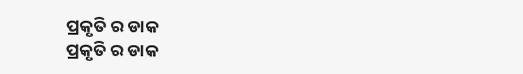ପ୍ରକୃତି ର ଡାକ
ପ୍ରକୃତି ର ଡାକ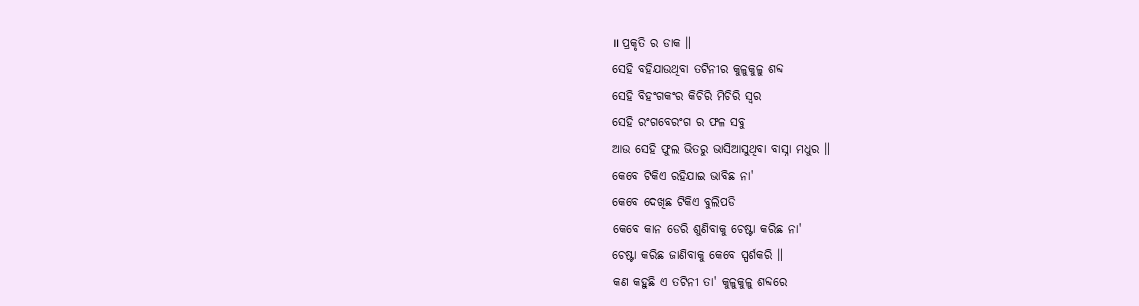॥ ପ୍ରକୃତି ର ଡାକ ॥
ସେହି ବହିଯାଉଥିବା ତଟିନୀର କୁଳୁକୁଳୁ ଶବ୍ଦ
ସେହି ବିହଂଗକଂର କିଚିରି ମିଚିରି ସ୍ବର
ସେହି ରଂଗବେରଂଗ ର ଫଳ ସବୁ
ଆଉ ସେହି ଫୁଲ ଭିତରୁ ଭାସିଆସୁଥିବା ବାସ୍ନା ମଧୁର ॥
କେବେ ଟିକିଏ ରହିଯାଇ ଭାବିଛ ନା'
କେବେ ଦେଖିଛ ଟିକିଏ ବୁଲିପଡି
କେବେ କାନ ଡେରି ଶୁଣିବାକୁ ଚେଷ୍ଟା କରିଛ ନା'
ଚେଷ୍ଟା କରିଛ ଜାଣିବାକୁ କେବେ ସ୍ପର୍ଶକରି ॥
କଣ କହୁଛି ଏ ତଟିନୀ ତା' କୁଳୁକୁଳୁ ଶବ୍ଦରେ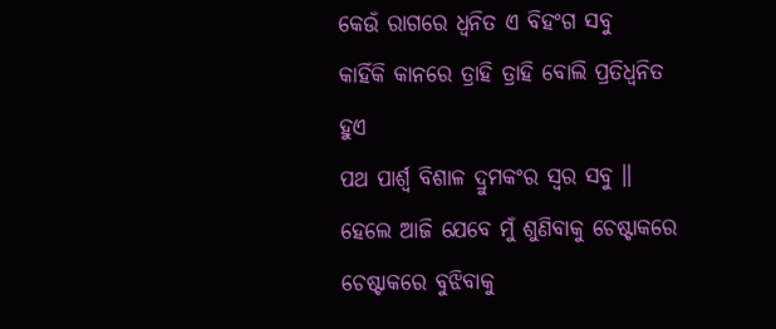କେଉଁ ରାଗରେ ଧ୍ବନିତ ଏ ବିହଂଗ ସବୁ
କାହିଁକି କାନରେ ତ୍ରାହି ତ୍ରାହି ବୋଲି ପ୍ରତିଧ୍ବନିତ ହୁଏ
ପଥ ପାର୍ଶ୍ବ ବିଶାଳ ଦ୍ରୁମକଂର ସ୍ବର ସବୁ ॥
ହେଲେ ଆଜି ଯେବେ ମୁଁ ଶୁଣିବାକୁ ଚେଷ୍ଟାକରେ
ଚେଷ୍ଟାକରେ ବୁଝିବାକୁ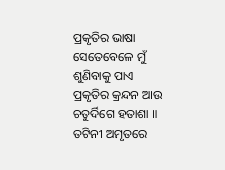ପ୍ରକୃତିର ଭାଷା
ସେତେବେଳେ ମୁଁ ଶୁଣିବାକୁ ପାଏ
ପ୍ରକୃତିର କ୍ରନ୍ଦନ ଆଉ ଚତୁର୍ଦିଗେ ହତାଶା ॥
ତଟିନୀ ଅମୃତରେ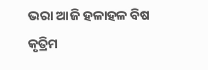ଭରା ଆଜି ହଳାହଳ ବିଷ
କୃତ୍ରିମ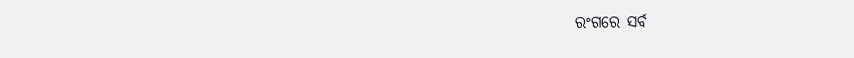ରଂଗରେ ସର୍ବ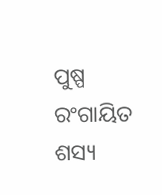ପୁଷ୍ପ ରଂଗାୟିତ
ଶସ୍ୟ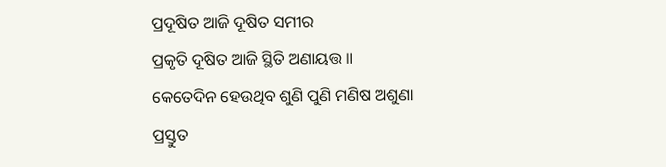ପ୍ରଦୂଷିତ ଆଜି ଦୂଷିତ ସମୀର
ପ୍ରକୃତି ଦୂଷିତ ଆଜି ସ୍ଥିତି ଅଣାୟତ୍ତ ॥
କେତେଦିନ ହେଉଥିବ ଶୁଣି ପୁଣି ମଣିଷ ଅଶୁଣା
ପ୍ରସ୍ତୁତ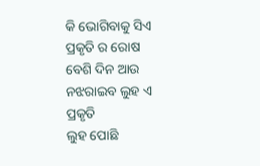କି ଭୋଗିବାକୁ ସିଏ ପ୍ରକୃତି ର ରୋଷ
ବେଶି ଦିନ ଆଉ ନଝରାଇବ ଲୁହ ଏ ପ୍ରକୃତି
ଲୁହ ପୋଛି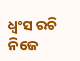ଧ୍ବଂସ ରଚି ନିଜେ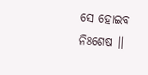ସେ ହୋଇବ ନିଃଶେଷ ॥